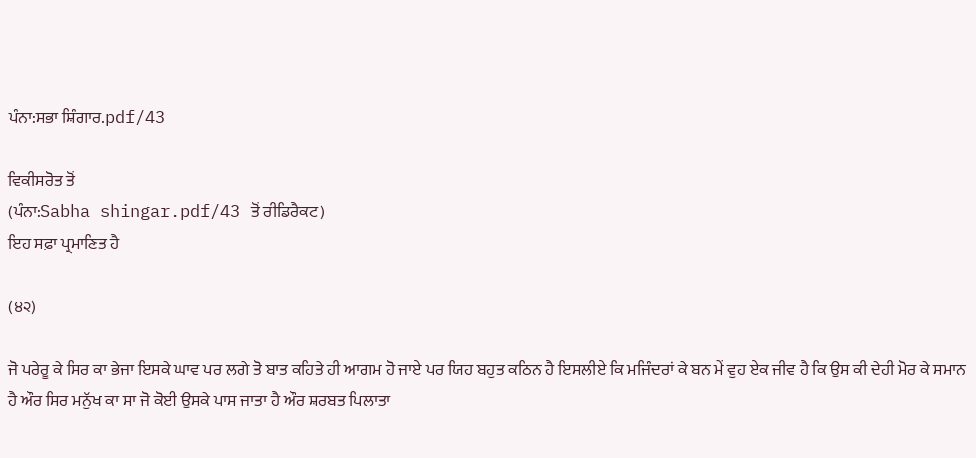ਪੰਨਾ:ਸਭਾ ਸ਼ਿੰਗਾਰ.pdf/43

ਵਿਕੀਸਰੋਤ ਤੋਂ
(ਪੰਨਾ:Sabha shingar.pdf/43 ਤੋਂ ਰੀਡਿਰੈਕਟ)
ਇਹ ਸਫ਼ਾ ਪ੍ਰਮਾਣਿਤ ਹੈ

(੪੨)

ਜੋ ਪਰੇਰੂ ਕੇ ਸਿਰ ਕਾ ਭੇਜਾ ਇਸਕੇ ਘਾਵ ਪਰ ਲਗੇ ਤੋ ਬਾਤ ਕਹਿਤੇ ਹੀ ਆਗਮ ਹੋ ਜਾਏ ਪਰ ਯਿਹ ਬਹੁਤ ਕਠਿਨ ਹੈ ਇਸਲੀਏ ਕਿ ਮਜਿੰਦਰਾਂ ਕੇ ਬਨ ਮੇਂ ਵੁਹ ਏਕ ਜੀਵ ਹੈ ਕਿ ਉਸ ਕੀ ਦੇਹੀ ਮੋਰ ਕੇ ਸਮਾਨ ਹੈ ਔਰ ਸਿਰ ਮਨੁੱਖ ਕਾ ਸਾ ਜੋ ਕੋਈ ਉਸਕੇ ਪਾਸ ਜਾਤਾ ਹੈ ਔਰ ਸ਼ਰਬਤ ਪਿਲਾਤਾ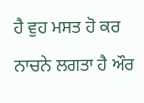ਹੈ ਵੁਹ ਮਸਤ ਹੋ ਕਰ ਨਾਚਨੇ ਲਗਤਾ ਹੈ ਔਰ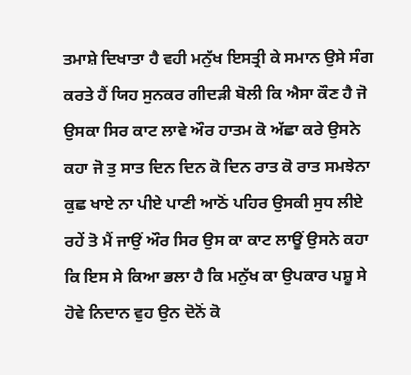ਤਮਾਸ਼ੇ ਦਿਖਾਤਾ ਹੈ ਵਹੀ ਮਨੁੱਖ ਇਸਤ੍ਰੀ ਕੇ ਸਮਾਨ ਉਸੇ ਸੰਗ ਕਰਤੇ ਹੈਂ ਯਿਹ ਸੁਨਕਰ ਗੀਦੜੀ ਬੋਲੀ ਕਿ ਐਸਾ ਕੌਣ ਹੈ ਜੋ ਉਸਕਾ ਸਿਰ ਕਾਟ ਲਾਵੇ ਔਰ ਹਾਤਮ ਕੋ ਅੱਛਾ ਕਰੇ ਉਸਨੇ ਕਹਾ ਜੋ ਤੁ ਸਾਤ ਦਿਨ ਦਿਨ ਕੋ ਦਿਨ ਰਾਤ ਕੋ ਰਾਤ ਸਮਝੇਨਾ ਕੁਛ ਖਾਏ ਨਾ ਪੀਏ ਪਾਣੀ ਆਠੋਂ ਪਹਿਰ ਉਸਕੀ ਸੁਧ ਲੀਏ ਰਹੇਂ ਤੋ ਮੈਂ ਜਾਉਂ ਔਰ ਸਿਰ ਉਸ ਕਾ ਕਾਟ ਲਾਊਂ ਉਸਨੇ ਕਹਾ ਕਿ ਇਸ ਸੇ ਕਿਆ ਭਲਾ ਹੈ ਕਿ ਮਨੁੱਖ ਕਾ ਉਪਕਾਰ ਪਸ਼ੂ ਸੇ ਹੋਵੇ ਨਿਦਾਨ ਵੁਹ ਉਨ ਦੋਨੋਂ ਕੋ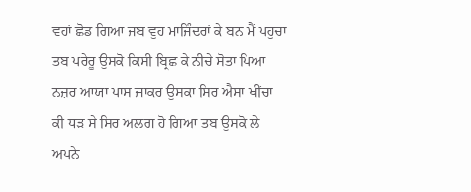ਵਹਾਂ ਛੋਡ ਗਿਆ ਜਬ ਵੁਹ ਮਾਜਿੰਦਰਾਂ ਕੇ ਬਨ ਮੈਂ ਪਹੁਚਾ ਤਬ ਪਰੇਰੂ ਉਸਕੋ ਕਿਸੀ ਬ੍ਰਿਛ ਕੇ ਨੀਚੇ ਸੋਤਾ ਪਿਆ ਨਜ਼ਰ ਆਯਾ ਪਾਸ ਜਾਕਰ ਉਸਕਾ ਸਿਰ ਐਸਾ ਖੀਂਚਾ ਕੀ ਧੜ ਸੇ ਸਿਰ ਅਲਗ ਹੋ ਗਿਆ ਤਬ ਉਸਕੋ ਲੇ ਅਪਨੇ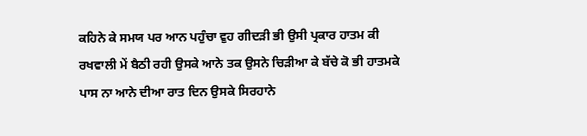ਕਹਿਨੇ ਕੇ ਸਮਯ ਪਰ ਆਨ ਪਹੁੰਚਾ ਵੁਹ ਗੀਦੜੀ ਭੀ ਉਸੀ ਪ੍ਰਕਾਰ ਹਾਤਮ ਕੀ ਰਖਵਾਲੀ ਮੇਂ ਬੈਠੀ ਰਹੀ ਉਸਕੇ ਆਨੇ ਤਕ ਉਸਨੇ ਚਿੜੀਆ ਕੇ ਬੱਚੇ ਕੋ ਭੀ ਹਾਤਮਕੇ ਪਾਸ ਨਾ ਆਨੇ ਦੀਆ ਰਾਤ ਦਿਨ ਉਸਕੇ ਸਿਰਹਾਨੇ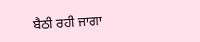ਬੈਠੀ ਰਹੀ ਜਾਗਾ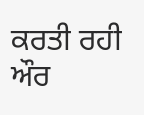ਕਰਤੀ ਰਹੀ ਔਰ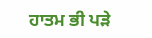ਹਾਤਮ ਭੀ ਪੜੇ